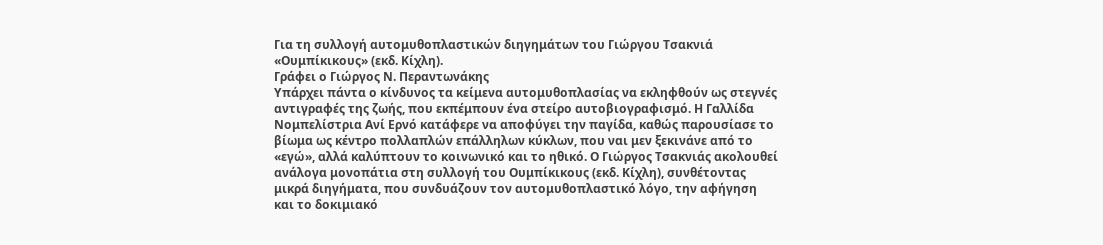Για τη συλλογή αυτομυθοπλαστικών διηγημάτων του Γιώργου Τσακνιά «Ουμπίκικους» (εκδ. Κίχλη).
Γράφει ο Γιώργος Ν. Περαντωνάκης
Υπάρχει πάντα ο κίνδυνος τα κείμενα αυτομυθοπλασίας να εκληφθούν ως στεγνές αντιγραφές της ζωής, που εκπέμπουν ένα στείρο αυτοβιογραφισμό. Η Γαλλίδα Νομπελίστρια Ανί Ερνό κατάφερε να αποφύγει την παγίδα, καθώς παρουσίασε το βίωμα ως κέντρο πολλαπλών επάλληλων κύκλων, που ναι μεν ξεκινάνε από το «εγώ», αλλά καλύπτουν το κοινωνικό και το ηθικό. Ο Γιώργος Τσακνιάς ακολουθεί ανάλογα μονοπάτια στη συλλογή του Ουμπίκικους (εκδ. Κίχλη), συνθέτοντας μικρά διηγήματα, που συνδυάζουν τον αυτομυθοπλαστικό λόγο, την αφήγηση και το δοκιμιακό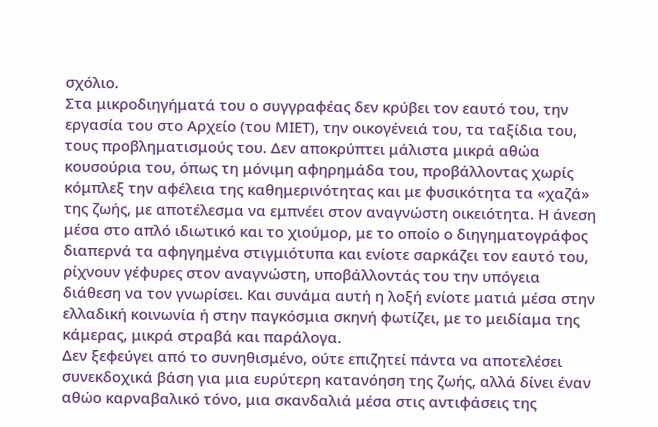σχόλιο.
Στα μικροδιηγήματά του ο συγγραφέας δεν κρύβει τον εαυτό του, την εργασία του στο Αρχείο (του ΜΙΕΤ), την οικογένειά του, τα ταξίδια του, τους προβληματισμούς του. Δεν αποκρύπτει μάλιστα μικρά αθώα κουσούρια του, όπως τη μόνιμη αφηρημάδα του, προβάλλοντας χωρίς κόμπλεξ την αφέλεια της καθημερινότητας και με φυσικότητα τα «χαζά» της ζωής, με αποτέλεσμα να εμπνέει στον αναγνώστη οικειότητα. Η άνεση μέσα στο απλό ιδιωτικό και το χιούμορ, με το οποίο ο διηγηματογράφος διαπερνά τα αφηγημένα στιγμιότυπα και ενίοτε σαρκάζει τον εαυτό του, ρίχνουν γέφυρες στον αναγνώστη, υποβάλλοντάς του την υπόγεια διάθεση να τον γνωρίσει. Και συνάμα αυτή η λοξή ενίοτε ματιά μέσα στην ελλαδική κοινωνία ή στην παγκόσμια σκηνή φωτίζει, με το μειδίαμα της κάμερας, μικρά στραβά και παράλογα.
Δεν ξεφεύγει από το συνηθισμένο, ούτε επιζητεί πάντα να αποτελέσει συνεκδοχικά βάση για μια ευρύτερη κατανόηση της ζωής, αλλά δίνει έναν αθώο καρναβαλικό τόνο, μια σκανδαλιά μέσα στις αντιφάσεις της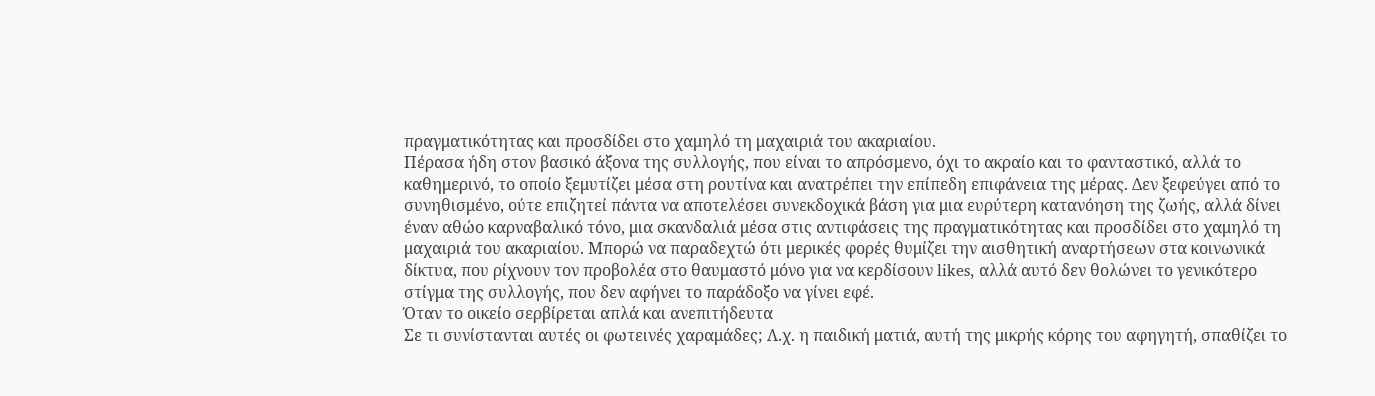πραγματικότητας και προσδίδει στο χαμηλό τη μαχαιριά του ακαριαίου.
Πέρασα ήδη στον βασικό άξονα της συλλογής, που είναι το απρόσμενο, όχι το ακραίο και το φανταστικό, αλλά το καθημερινό, το οποίο ξεμυτίζει μέσα στη ρουτίνα και ανατρέπει την επίπεδη επιφάνεια της μέρας. Δεν ξεφεύγει από το συνηθισμένο, ούτε επιζητεί πάντα να αποτελέσει συνεκδοχικά βάση για μια ευρύτερη κατανόηση της ζωής, αλλά δίνει έναν αθώο καρναβαλικό τόνο, μια σκανδαλιά μέσα στις αντιφάσεις της πραγματικότητας και προσδίδει στο χαμηλό τη μαχαιριά του ακαριαίου. Μπορώ να παραδεχτώ ότι μερικές φορές θυμίζει την αισθητική αναρτήσεων στα κοινωνικά δίκτυα, που ρίχνουν τον προβολέα στο θαυμαστό μόνο για να κερδίσουν likes, αλλά αυτό δεν θολώνει το γενικότερο στίγμα της συλλογής, που δεν αφήνει το παράδοξο να γίνει εφέ.
Όταν το οικείο σερβίρεται απλά και ανεπιτήδευτα
Σε τι συνίστανται αυτές οι φωτεινές χαραμάδες; Λ.χ. η παιδική ματιά, αυτή της μικρής κόρης του αφηγητή, σπαθίζει το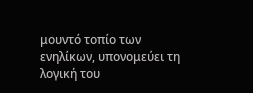μουντό τοπίο των ενηλίκων, υπονομεύει τη λογική του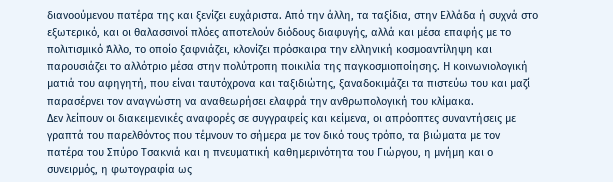διανοούμενου πατέρα της και ξενίζει ευχάριστα. Από την άλλη, τα ταξίδια, στην Ελλάδα ή συχνά στο εξωτερικό, και οι θαλασσινοί πλόες αποτελούν διόδους διαφυγής, αλλά και μέσα επαφής με το πολιτισμικό Άλλο, το οποίο ξαφνιάζει, κλονίζει πρόσκαιρα την ελληνική κοσμοαντίληψη και παρουσιάζει το αλλότριο μέσα στην πολύτροπη ποικιλία της παγκοσμιοποίησης. Η κοινωνιολογική ματιά του αφηγητή, που είναι ταυτόχρονα και ταξιδιώτης, ξαναδοκιμάζει τα πιστεύω του και μαζί παρασέρνει τον αναγνώστη να αναθεωρήσει ελαφρά την ανθρωπολογική του κλίμακα.
Δεν λείπουν οι διακειμενικές αναφορές σε συγγραφείς και κείμενα, οι απρόοπτες συναντήσεις με γραπτά του παρελθόντος που τέμνουν το σήμερα με τον δικό τους τρόπο, τα βιώματα με τον πατέρα του Σπύρο Τσακνιά και η πνευματική καθημερινότητα του Γιώργου, η μνήμη και ο συνειρμός, η φωτογραφία ως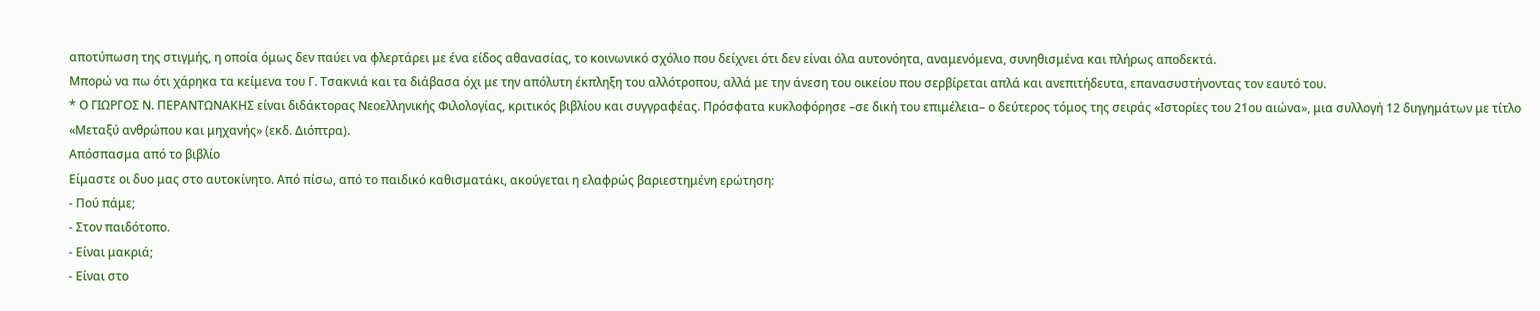αποτύπωση της στιγμής, η οποία όμως δεν παύει να φλερτάρει με ένα είδος αθανασίας, το κοινωνικό σχόλιο που δείχνει ότι δεν είναι όλα αυτονόητα, αναμενόμενα, συνηθισμένα και πλήρως αποδεκτά.
Μπορώ να πω ότι χάρηκα τα κείμενα του Γ. Τσακνιά και τα διάβασα όχι με την απόλυτη έκπληξη του αλλότροπου, αλλά με την άνεση του οικείου που σερβίρεται απλά και ανεπιτήδευτα, επανασυστήνοντας τον εαυτό του.
* Ο ΓΙΩΡΓΟΣ Ν. ΠΕΡΑΝΤΩΝΑΚΗΣ είναι διδάκτορας Νεοελληνικής Φιλολογίας, κριτικός βιβλίου και συγγραφέας. Πρόσφατα κυκλοφόρησε –σε δική του επιμέλεια– ο δεύτερος τόμος της σειράς «Ιστορίες του 21ου αιώνα», μια συλλογή 12 διηγημάτων με τίτλο «Μεταξύ ανθρώπου και μηχανής» (εκδ. Διόπτρα).
Απόσπασμα από το βιβλίο
Είμαστε οι δυο μας στο αυτοκίνητο. Από πίσω, από το παιδικό καθισματάκι, ακούγεται η ελαφρώς βαριεστημένη ερώτηση:
- Πού πάμε;
- Στον παιδότοπο.
- Είναι μακριά;
- Είναι στο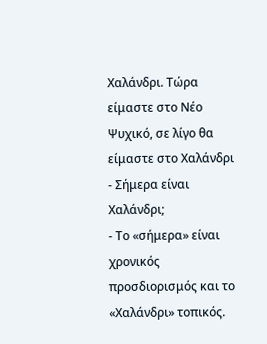Χαλάνδρι. Τώρα είμαστε στο Νέο Ψυχικό, σε λίγο θα είμαστε στο Χαλάνδρι
- Σήμερα είναι Χαλάνδρι;
- Το «σήμερα» είναι χρονικός προσδιορισμός και το «Χαλάνδρι» τοπικός.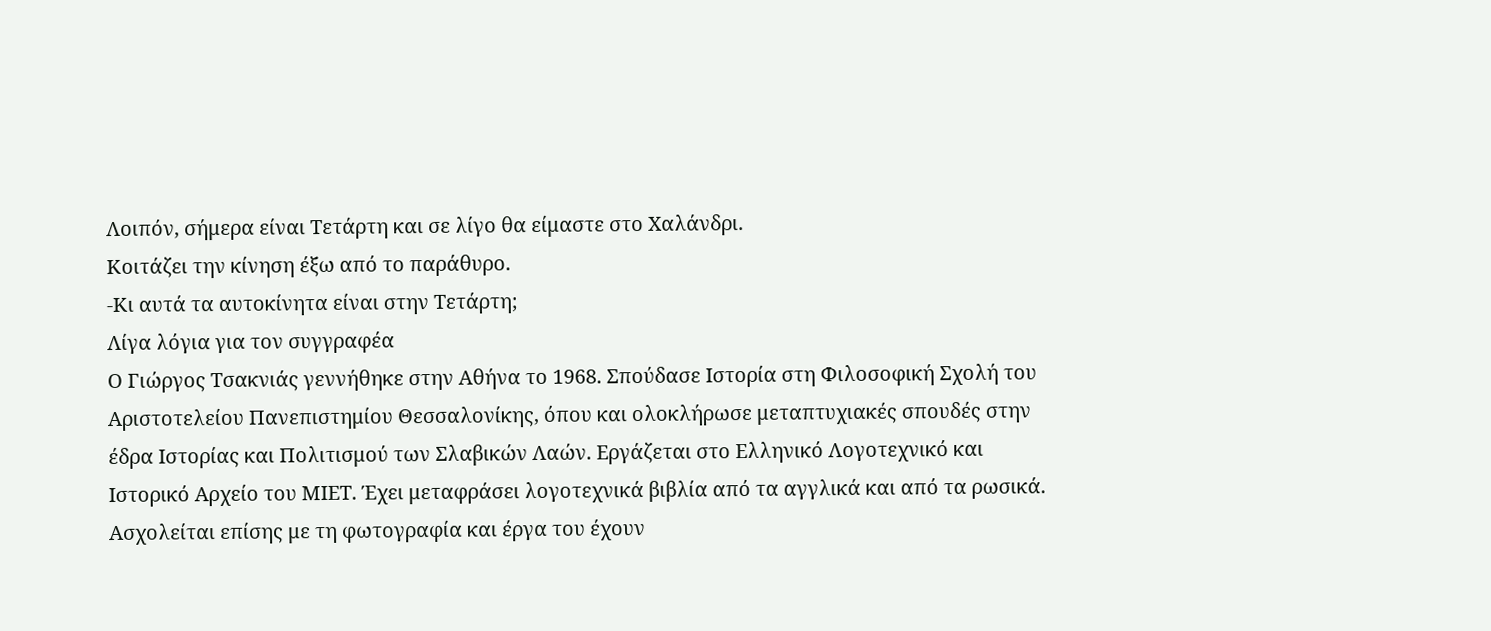Λοιπόν, σήμερα είναι Τετάρτη και σε λίγο θα είμαστε στο Χαλάνδρι.
Κοιτάζει την κίνηση έξω από το παράθυρο.
-Κι αυτά τα αυτοκίνητα είναι στην Τετάρτη;
Λίγα λόγια για τον συγγραφέα
Ο Γιώργος Τσακνιάς γεννήθηκε στην Αθήνα το 1968. Σπούδασε Ιστορία στη Φιλοσοφική Σχολή του Αριστοτελείου Πανεπιστημίου Θεσσαλονίκης, όπου και ολοκλήρωσε μεταπτυχιακές σπουδές στην έδρα Ιστορίας και Πολιτισμού των Σλαβικών Λαών. Εργάζεται στο Ελληνικό Λογοτεχνικό και Ιστορικό Αρχείο του ΜΙΕΤ. Έχει μεταφράσει λογοτεχνικά βιβλία από τα αγγλικά και από τα ρωσικά. Ασχολείται επίσης με τη φωτογραφία και έργα του έχουν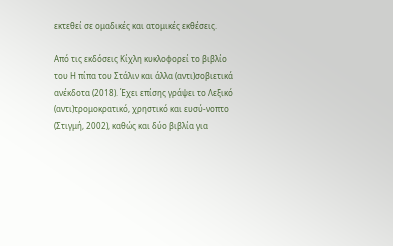εκτεθεί σε ομαδικές και ατομικές εκθέσεις.

Από τις εκδόσεις Κίχλη κυκλοφορεί το βιβλίο του Η πίπα του Στάλιν και άλλα (αντι)σοβιετικά ανέκδοτα (2018). Έχει επίσης γράψει το Λεξικό (αντι)τρομοκρατικό, χρηστικό και ευσύ-νοπτο (Στιγμή, 2002), καθώς και δύο βιβλία για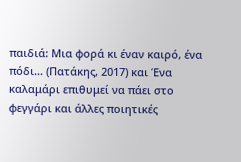παιδιά: Μια φορά κι έναν καιρό, ένα πόδι… (Πατάκης, 2017) και Ένα καλαμάρι επιθυμεί να πάει στο φεγγάρι και άλλες ποιητικές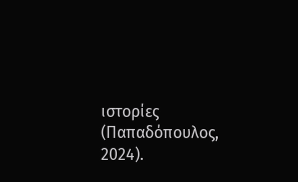ιστορίες (Παπαδόπουλος, 2024).